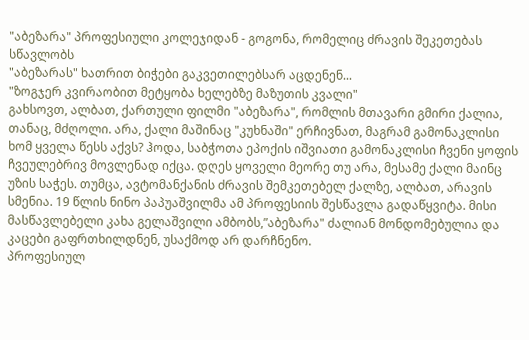"აბეზარა" პროფესიული კოლეჯიდან - გოგონა, რომელიც ძრავის შეკეთებას სწავლობს
"აბეზარას" ხათრით ბიჭები გაკვეთილებსარ აცდენენ...
"ზოგჯერ კვირაობით მეტყობა ხელებზე მაზუთის კვალი"
გახსოვთ, ალბათ, ქართული ფილმი "აბეზარა", რომლის მთავარი გმირი ქალია, თანაც, მძღოლი. არა, ქალი მაშინაც "კუხნაში" ერჩივნათ, მაგრამ გამონაკლისი ხომ ყველა წესს აქვს? ჰოდა, საბჭოთა ეპოქის იშვიათი გამონაკლისი ჩვენი ყოფის ჩვეულებრივ მოვლენად იქცა. დღეს ყოველი მეორე თუ არა, მესამე ქალი მაინც უზის საჭეს. თუმცა, ავტომანქანის ძრავის შემკეთებელ ქალზე, ალბათ, არავის სმენია. 19 წლის ნინო პაპუაშვილმა ამ პროფესიის შესწავლა გადაწყვიტა. მისი მასწავლებელი კახა გელაშვილი ამბობს,”აბეზარა" ძალიან მონდომებულია და კაცები გაფრთხილდნენ, უსაქმოდ არ დარჩნენო.
პროფესიულ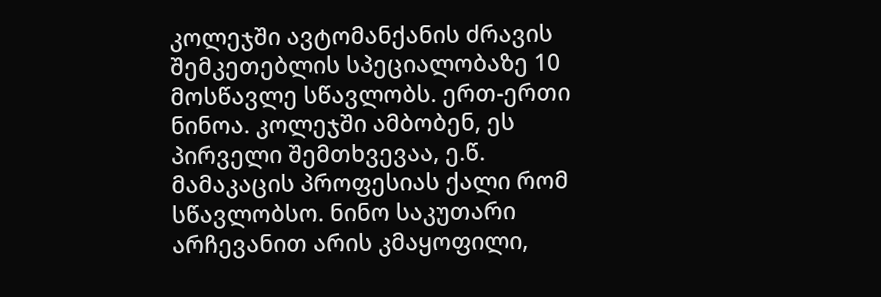კოლეჯში ავტომანქანის ძრავის შემკეთებლის სპეციალობაზე 10 მოსწავლე სწავლობს. ერთ-ერთი ნინოა. კოლეჯში ამბობენ, ეს პირველი შემთხვევაა, ე.წ. მამაკაცის პროფესიას ქალი რომ სწავლობსო. ნინო საკუთარი არჩევანით არის კმაყოფილი,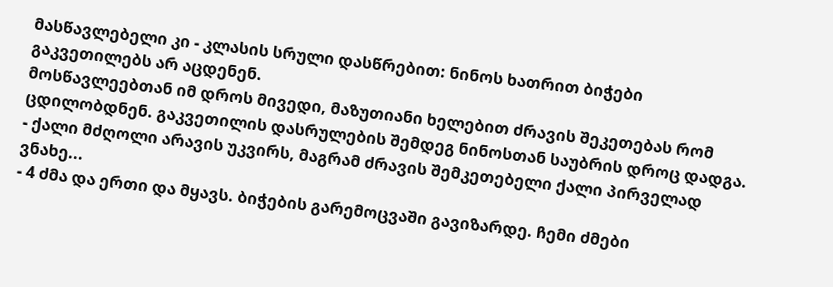მასწავლებელი კი - კლასის სრული დასწრებით: ნინოს ხათრით ბიჭები გაკვეთილებს არ აცდენენ.
მოსწავლეებთან იმ დროს მივედი, მაზუთიანი ხელებით ძრავის შეკეთებას რომ ცდილობდნენ. გაკვეთილის დასრულების შემდეგ ნინოსთან საუბრის დროც დადგა.
- ქალი მძღოლი არავის უკვირს, მაგრამ ძრავის შემკეთებელი ქალი პირველად ვნახე...
- 4 ძმა და ერთი და მყავს. ბიჭების გარემოცვაში გავიზარდე. ჩემი ძმები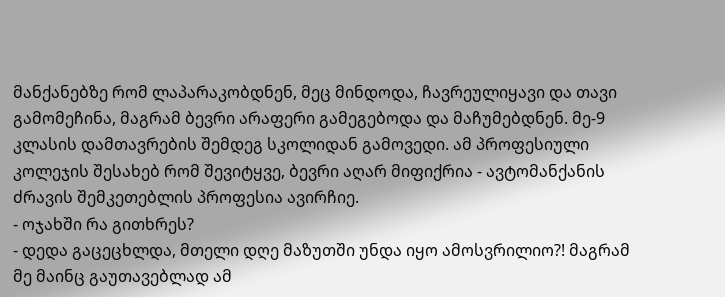მანქანებზე რომ ლაპარაკობდნენ, მეც მინდოდა, ჩავრეულიყავი და თავი გამომეჩინა, მაგრამ ბევრი არაფერი გამეგებოდა და მაჩუმებდნენ. მე-9 კლასის დამთავრების შემდეგ სკოლიდან გამოვედი. ამ პროფესიული კოლეჯის შესახებ რომ შევიტყვე, ბევრი აღარ მიფიქრია - ავტომანქანის ძრავის შემკეთებლის პროფესია ავირჩიე.
- ოჯახში რა გითხრეს?
- დედა გაცეცხლდა, მთელი დღე მაზუთში უნდა იყო ამოსვრილიო?! მაგრამ მე მაინც გაუთავებლად ამ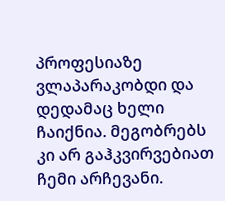პროფესიაზე ვლაპარაკობდი და დედამაც ხელი ჩაიქნია. მეგობრებს კი არ გაჰკვირვებიათ ჩემი არჩევანი.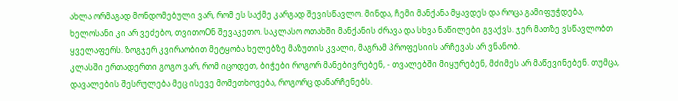ახლა ორმაგად მონდომებული ვარ, რომ ეს საქმე კარგად შევისწავლო. მინდა, ჩემი მანქანა მყავდეს და როცა გამიფუჭდება, ხელოსანი კი არ ვეძებო, თვითოOნ შევაკეთო. საკლასო ოთახში მანქანის ძრავა და სხვა ნაწილები გვაქვს. ჯერ მათზე ვსწავლობთ ყველაფერს. ზოგჯერ კვირაობით მეტყობა ხელებზე მაზუთის კვალი, მაგრამ პროფესიის არჩევას არ ვნანობ.
კლასში ერთადერთი გოგო ვარ, რომ იცოდეთ, ბიჭები როგორ მანებივრებენ, - თვალებში მიყურებენ, მძიმეს არ მაწევინებენ. თუმცა, დავალების შესრულება მეც ისევე მომეთხოვება, როგორც დანარჩენებს.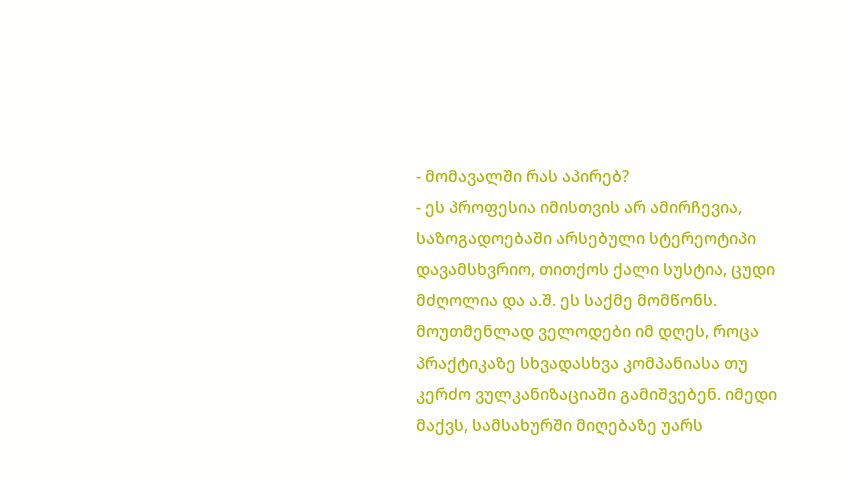- მომავალში რას აპირებ?
- ეს პროფესია იმისთვის არ ამირჩევია, საზოგადოებაში არსებული სტერეოტიპი დავამსხვრიო, თითქოს ქალი სუსტია, ცუდი მძღოლია და ა.შ. ეს საქმე მომწონს. მოუთმენლად ველოდები იმ დღეს, როცა პრაქტიკაზე სხვადასხვა კომპანიასა თუ კერძო ვულკანიზაციაში გამიშვებენ. იმედი მაქვს, სამსახურში მიღებაზე უარს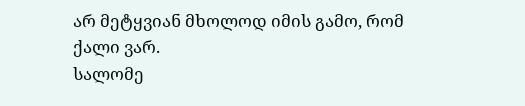არ მეტყვიან მხოლოდ იმის გამო, რომ ქალი ვარ.
სალომე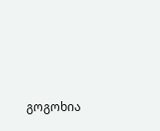გოგოხია